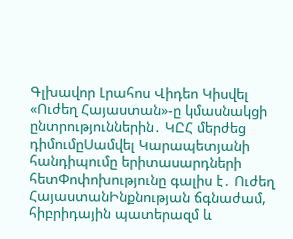Գլխավոր Լրահոս Վիդեո Կիսվել
«Ուժեղ Հայաստան»-ը կմասնակցի ընտրություններին․ ԿԸՀ մերժեց դիմումըՍամվել Կարապետյանի հանդիպումը երիտասարդների հետՓոփոխությունը գալիս է․ Ուժեղ ՀայաստանԻնքնության ճգնաժամ, հիբրիդային պատերազմ և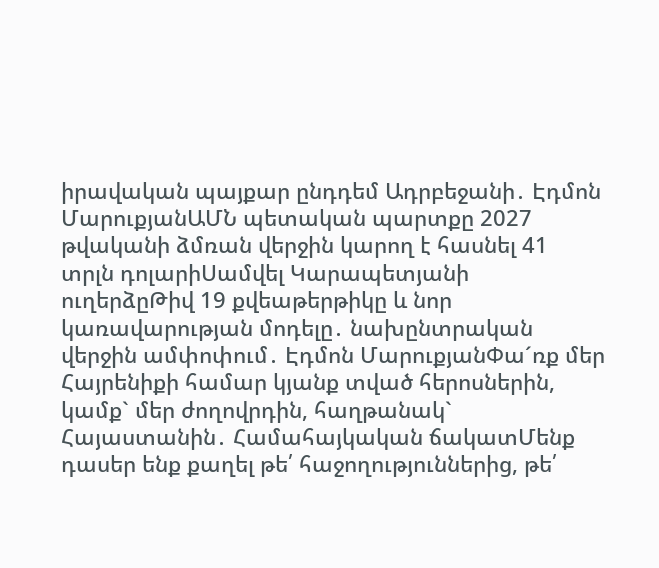իրավական պայքար ընդդեմ Ադրբեջանի․ Էդմոն ՄարուքյանԱՄՆ պետական պարտքը 2027 թվականի ձմռան վերջին կարող է հասնել 41 տրլն դոլարիՍամվել Կարապետյանի ուղերձըԹիվ 19 քվեաթերթիկը և նոր կառավարության մոդելը․ նախընտրական վերջին ամփոփում․ Էդմոն ՄարուքյանՓա´ռք մեր Հայրենիքի համար կյանք տված հերոսներին, կամք` մեր ժողովրդին, հաղթանակ` Հայաստանին․ Համահայկական ճակատՄենք դասեր ենք քաղել թե՛ հաջողություններից, թե՛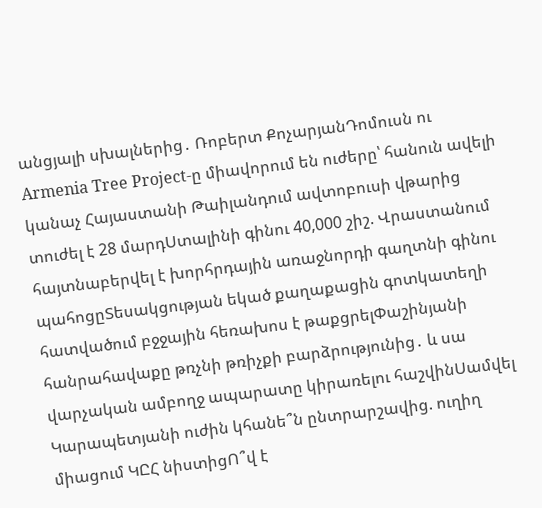անցյալի սխալներից․ Ռոբերտ ՔոչարյանԴոմուսն ու Armenia Tree Project-ը միավորում են ուժերը՝ հանուն ավելի կանաչ Հայաստանի Թաիլանդում ավտոբուսի վթարից տուժել է 28 մարդՍտալինի գինու 40,000 շիշ. Վրաստանում հայտնաբերվել է խորհրդային առաջնորդի գաղտնի գինու պահոցըՏեսակցության եկած քաղաքացին գոտկատեղի հատվածում բջջային հեռախոս է թաքցրելՓաշինյանի հանրահավաքը թռչնի թռիչքի բարձրությունից․ և սա վարչական ամբողջ ապարատը կիրառելու հաշվինՍամվել Կարապետյանի ուժին կհանե՞ն ընտրարշավից. ուղիղ միացում ԿԸՀ նիստիցՈ՞վ է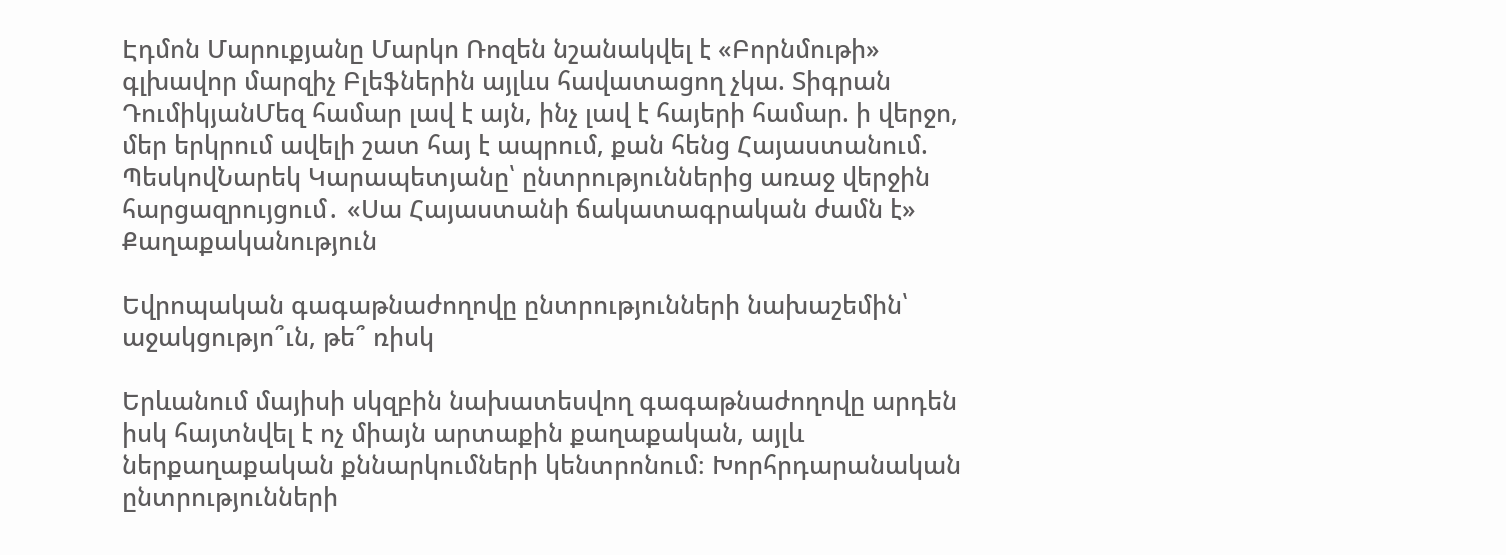Էդմոն Մարուքյանը Մարկո Ռոզեն նշանակվել է «Բորնմութի» գլխավոր մարզիչ Բլեֆներին այլևս հավատացող չկա. Տիգրան ԴումիկյանՄեզ համար լավ է այն, ինչ լավ է հայերի համար. ի վերջո, մեր երկրում ավելի շատ հայ է ապրում, քան հենց Հայաստանում. ՊեսկովՆարեկ Կարապետյանը՝ ընտրություններից առաջ վերջին հարցազրույցում․ «Սա Հայաստանի ճակատագրական ժամն է»
Քաղաքականություն

Եվրոպական գագաթնաժողովը ընտրությունների նախաշեմին՝ աջակցությո՞ւն, թե՞ ռիսկ

Երևանում մայիսի սկզբին նախատեսվող գագաթնաժողովը արդեն իսկ հայտնվել է ոչ միայն արտաքին քաղաքական, այլև ներքաղաքական քննարկումների կենտրոնում։ Խորհրդարանական ընտրությունների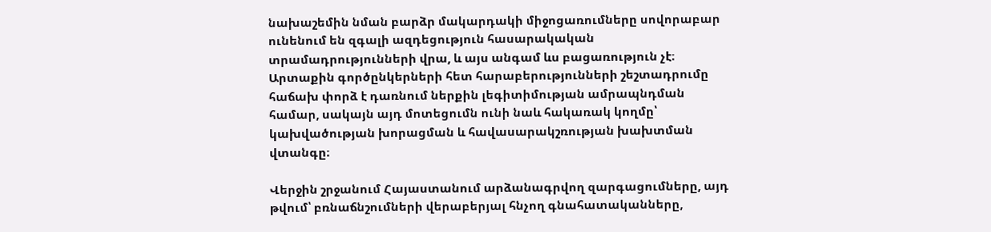նախաշեմին նման բարձր մակարդակի միջոցառումները սովորաբար ունենում են զգալի ազդեցություն հասարակական տրամադրությունների վրա, և այս անգամ ևս բացառություն չէ։ Արտաքին գործընկերների հետ հարաբերությունների շեշտադրումը հաճախ փորձ է դառնում ներքին լեգիտիմության ամրապնդման համար, սակայն այդ մոտեցումն ունի նաև հակառակ կողմը՝ կախվածության խորացման և հավասարակշռության խախտման վտանգը։

Վերջին շրջանում Հայաստանում արձանագրվող զարգացումները, այդ թվում՝ բռնաճնշումների վերաբերյալ հնչող գնահատականները,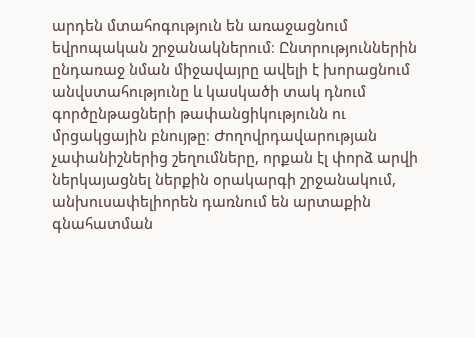արդեն մտահոգություն են առաջացնում եվրոպական շրջանակներում։ Ընտրություններին ընդառաջ նման միջավայրը ավելի է խորացնում անվստահությունը և կասկածի տակ դնում գործընթացների թափանցիկությունն ու մրցակցային բնույթը։ Ժողովրդավարության չափանիշներից շեղումները, որքան էլ փորձ արվի ներկայացնել ներքին օրակարգի շրջանակում, անխուսափելիորեն դառնում են արտաքին գնահատման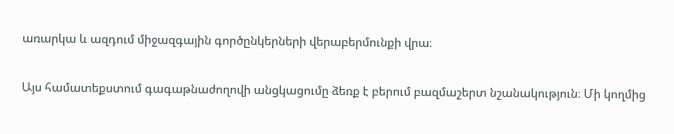առարկա և ազդում միջազգային գործընկերների վերաբերմունքի վրա։

Այս համատեքստում գագաթնաժողովի անցկացումը ձեռք է բերում բազմաշերտ նշանակություն։ Մի կողմից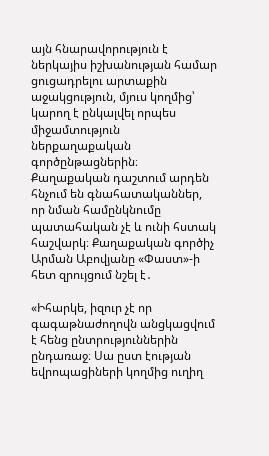այն հնարավորություն է ներկայիս իշխանության համար ցուցադրելու արտաքին աջակցություն, մյուս կողմից՝ կարող է ընկալվել որպես միջամտություն ներքաղաքական գործընթացներին։ Քաղաքական դաշտում արդեն հնչում են գնահատականներ, որ նման համընկնումը պատահական չէ և ունի հստակ հաշվարկ։ Քաղաքական գործիչ Արման Աբովյանը «Փաստ»-ի հետ զրույցում նշել է․

«Իհարկե, իզուր չէ որ գագաթնաժողովն անցկացվում է հենց ընտրություններին ընդառաջ։ Սա ըստ էության եվրոպացիների կողմից ուղիղ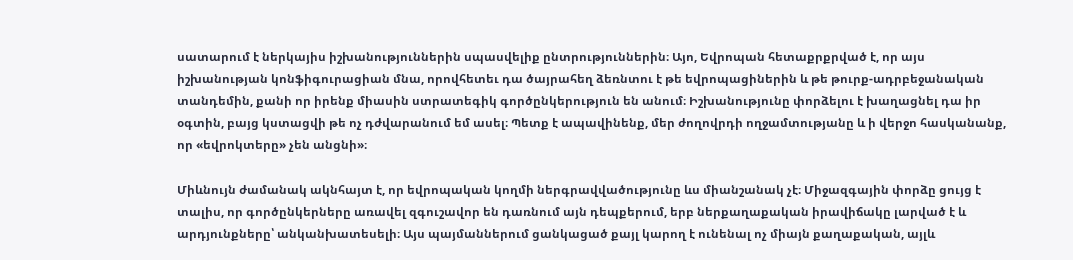սատարում է ներկայիս իշխանություններին սպասվելիք ընտրություններին։ Այո, Եվրոպան հետաքրքրված է, որ այս իշխանության կոնֆիգուրացիան մնա, որովհետեւ դա ծայրահեղ ձեռնտու է թե եվրոպացիներին և թե թուրք-ադրբեջանական տանդեմին, քանի որ իրենք միասին ստրատեգիկ գործընկերություն են անում։ Իշխանությունը փորձելու է խաղացնել դա իր օգտին, բայց կստացվի թե ոչ դժվարանում եմ ասել։ Պետք է ապավինենք, մեր ժողովրդի ողջամտությանը և ի վերջո հասկանանք, որ «եվրոկտերը» չեն անցնի»։

Միևնույն ժամանակ ակնհայտ է, որ եվրոպական կողմի ներգրավվածությունը ևս միանշանակ չէ։ Միջազգային փորձը ցույց է տալիս, որ գործընկերները առավել զգուշավոր են դառնում այն դեպքերում, երբ ներքաղաքական իրավիճակը լարված է և արդյունքները՝ անկանխատեսելի։ Այս պայմաններում ցանկացած քայլ կարող է ունենալ ոչ միայն քաղաքական, այլև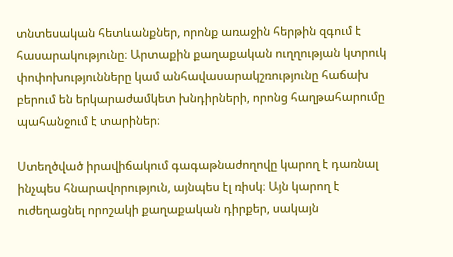տնտեսական հետևանքներ, որոնք առաջին հերթին զգում է հասարակությունը։ Արտաքին քաղաքական ուղղության կտրուկ փոփոխությունները կամ անհավասարակշռությունը հաճախ բերում են երկարաժամկետ խնդիրների, որոնց հաղթահարումը պահանջում է տարիներ։

Ստեղծված իրավիճակում գագաթնաժողովը կարող է դառնալ ինչպես հնարավորություն, այնպես էլ ռիսկ։ Այն կարող է ուժեղացնել որոշակի քաղաքական դիրքեր, սակայն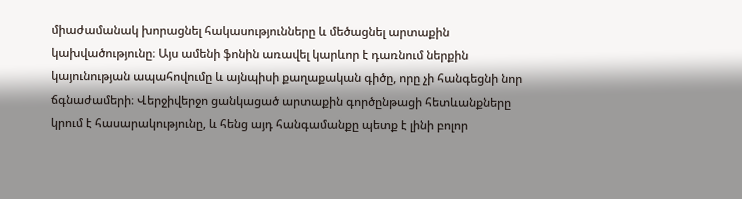միաժամանակ խորացնել հակասությունները և մեծացնել արտաքին կախվածությունը։ Այս ամենի ֆոնին առավել կարևոր է դառնում ներքին կայունության ապահովումը և այնպիսի քաղաքական գիծը, որը չի հանգեցնի նոր ճգնաժամերի։ Վերջիվերջո ցանկացած արտաքին գործընթացի հետևանքները կրում է հասարակությունը, և հենց այդ հանգամանքը պետք է լինի բոլոր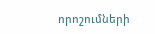որոշումների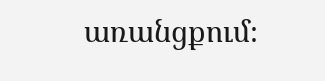առանցքում։